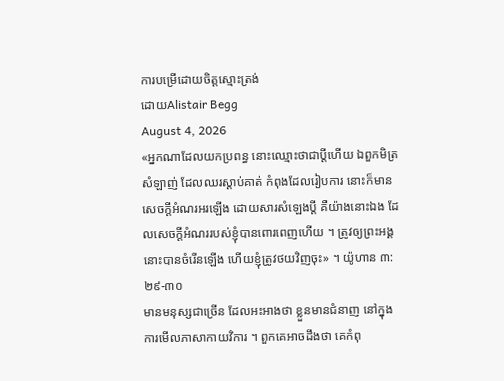ការបម្រើដោយចិត្តស្មោះត្រង់
ដោយAlistair Begg
August 4, 2026
«អ្នកណាដែលយកប្រពន្ធ នោះឈ្មោះថាជាប្ដីហើយ ឯពួកមិត្រសំឡាញ់ ដែលឈរស្ដាប់គាត់ កំពុងដែលរៀបការ នោះក៏មានសេចក្ដីអំណរអរឡើង ដោយសារសំឡេងប្ដី គឺយ៉ាងនោះឯង ដែលសេចក្ដីអំណររបស់ខ្ញុំបានពោរពេញហើយ ។ ត្រូវឲ្យព្រះអង្គនោះបានចំរើនឡើង ហើយខ្ញុំត្រូវថយវិញចុះ» ។ យ៉ូហាន ៣:២៩-៣០
មានមនុស្សជាច្រើន ដែលអះអាងថា ខ្លួនមានជំនាញ នៅក្នុងការមើលភាសាកាយវិការ ។ ពួកគេអាចដឹងថា គេកំពុ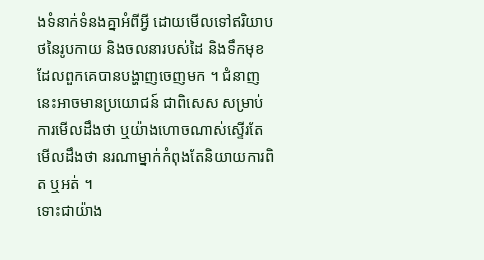ងទំនាក់ទំនងគ្នាអំពីអ្វី ដោយមើលទៅឥរិយាបថនៃរូបកាយ និងចលនារបស់ដៃ និងទឹកមុខដែលពួកគេបានបង្ហាញចេញមក ។ ជំនាញនេះអាចមានប្រយោជន៍ ជាពិសេស សម្រាប់ការមើលដឹងថា ឬយ៉ាងហោចណាស់ស្ទើរតែមើលដឹងថា នរណាម្នាក់កំពុងតែនិយាយការពិត ឬអត់ ។
ទោះជាយ៉ាង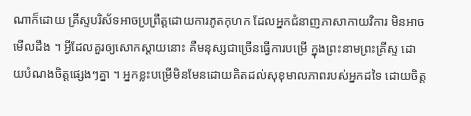ណាក៏ដោយ គ្រីស្ទបរិស័ទអាចប្រព្រឹត្តដោយការភូតកុហក ដែលអ្នកជំនាញភាសាកាយវិការ មិនអាចមើលដឹង ។ អ្វីដែលគួរឲ្យសោកស្តាយនោះ គឺមនុស្សជាច្រើនធ្វើការបម្រើ ក្នុងព្រះនាមព្រះគ្រីស្ទ ដោយបំណងចិត្តផ្សេងៗគ្នា ។ អ្នកខ្លះបម្រើមិនមែនដោយគិតដល់សុខុមាលភាពរបស់អ្នកដទៃ ដោយចិត្ត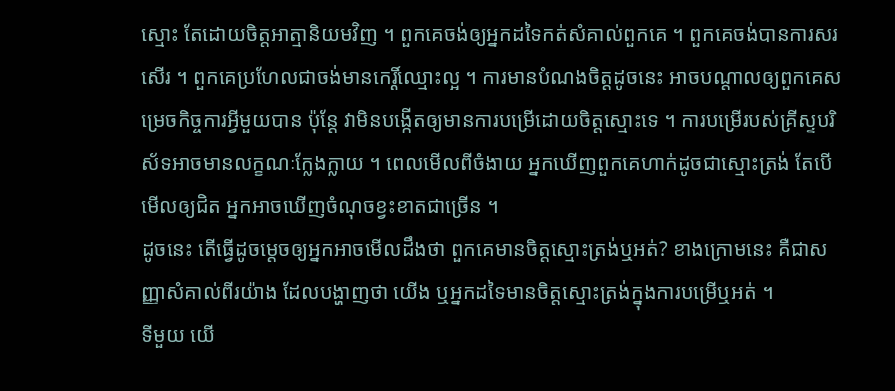ស្មោះ តែដោយចិត្តអាត្មានិយមវិញ ។ ពួកគេចង់ឲ្យអ្នកដទៃកត់សំគាល់ពួកគេ ។ ពួកគេចង់បានការសរសើរ ។ ពួកគេប្រហែលជាចង់មានកេរ្តិ៍ឈ្មោះល្អ ។ ការមានបំណងចិត្តដូចនេះ អាចបណ្តាលឲ្យពួកគេសម្រេចកិច្ចការអ្វីមួយបាន ប៉ុន្តែ វាមិនបង្កើតឲ្យមានការបម្រើដោយចិត្តស្មោះទេ ។ ការបម្រើរបស់គ្រីស្ទបរិស័ទអាចមានលក្ខណៈក្លែងក្លាយ ។ ពេលមើលពីចំងាយ អ្នកឃើញពួកគេហាក់ដូចជាស្មោះត្រង់ តែបើមើលឲ្យជិត អ្នកអាចឃើញចំណុចខ្វះខាតជាច្រើន ។
ដូចនេះ តើធ្វើដូចម្តេចឲ្យអ្នកអាចមើលដឹងថា ពួកគេមានចិត្តស្មោះត្រង់ឬអត់? ខាងក្រោមនេះ គឺជាសញ្ញាសំគាល់ពីរយ៉ាង ដែលបង្ហាញថា យើង ឬអ្នកដទៃមានចិត្តស្មោះត្រង់ក្នុងការបម្រើឬអត់ ។
ទីមួយ យើ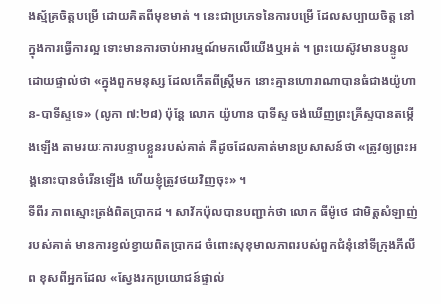ងស្ម័គ្រចិត្តបម្រើ ដោយគិតពីមុខមាត់ ។ នេះជាប្រភេទនៃការបម្រើ ដែលសប្បាយចិត្ត នៅក្នុងការធ្វើការល្អ ទោះមានការចាប់អារម្មណ៍មកលើយើងឬអត់ ។ ព្រះយេស៊ូវមានបន្ទូលដោយផ្ទាល់ថា «ក្នុងពួកមនុស្ស ដែលកើតពីស្ត្រីមក នោះគ្មានហោរាណាបានធំជាងយ៉ូហាន-បាទីស្ទទេ» (លូកា ៧:២៨) ប៉ុន្តែ លោក យ៉ូហាន បាទីស្ទ ចង់ឃើញព្រះគ្រីស្ទបានតម្កើងឡើង តាមរយៈការបន្ទាបខ្លួនរបស់គាត់ គឺដូចដែលគាត់មានប្រសាសន៍ថា «ត្រូវឲ្យព្រះអង្គនោះបានចំរើនឡើង ហើយខ្ញុំត្រូវថយវិញចុះ» ។
ទីពីរ ភាពស្មោះត្រង់ពិតប្រាកដ ។ សាវ័កប៉ុលបានបញ្ជាក់ថា លោក ធីម៉ូថេ ជាមិត្តសំឡាញ់របស់គាត់ មានការខ្វល់ខ្វាយពិតប្រាកដ ចំពោះសុខុមាលភាពរបស់ពួកជំនុំនៅទីក្រុងភីលីព ខុសពីអ្នកដែល «ស្វែងរកប្រយោជន៍ផ្ទាល់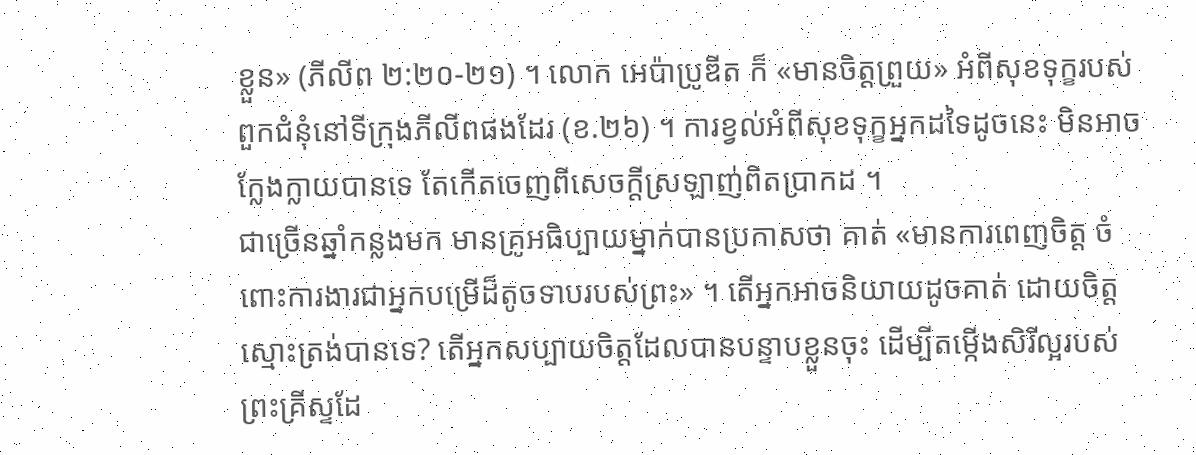ខ្លួន» (ភីលីព ២:២០-២១) ។ លោក អេប៉ាប្រូឌីត ក៏ «មានចិត្តព្រួយ» អំពីសុខទុក្ខរបស់ពួកជំនុំនៅទីក្រុងភីលីពផងដែរ (ខ.២៦) ។ ការខ្វល់អំពីសុខទុក្ខអ្នកដទៃដូចនេះ មិនអាចក្លែងក្លាយបានទេ តែកើតចេញពីសេចក្តីស្រឡាញ់ពិតប្រាកដ ។
ជាច្រើនឆ្នាំកន្លងមក មានគ្រូអធិប្បាយម្នាក់បានប្រកាសថា គាត់ «មានការពេញចិត្ត ចំពោះការងារជាអ្នកបម្រើដ៏តូចទាបរបស់ព្រះ» ។ តើអ្នកអាចនិយាយដូចគាត់ ដោយចិត្តស្មោះត្រង់បានទេ? តើអ្នកសប្បាយចិត្តដែលបានបន្ទាបខ្លួនចុះ ដើម្បីតម្កើងសិរីល្អរបស់ព្រះគ្រីស្ទដែ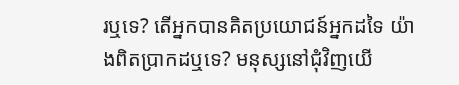រឬទេ? តើអ្នកបានគិតប្រយោជន៍អ្នកដទៃ យ៉ាងពិតប្រាកដឬទេ? មនុស្សនៅជុំវិញយើ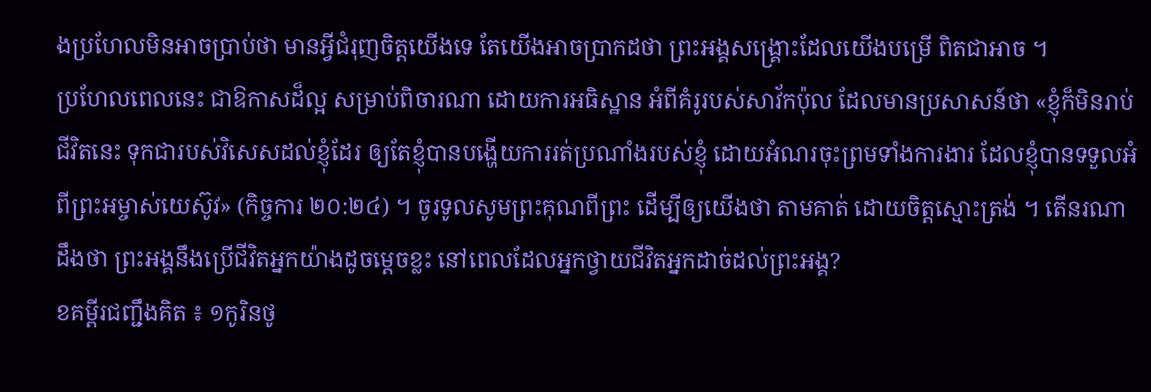ងប្រហែលមិនអាចប្រាប់ថា មានអ្វីជំរុញចិត្តយើងទេ តែយើងអាចប្រាកដថា ព្រះអង្គសង្គ្រោះដែលយើងបម្រើ ពិតជាអាច ។
ប្រហែលពេលនេះ ជាឱកាសដ៏ល្អ សម្រាប់ពិចារណា ដោយការអធិស្ឋាន អំពីគំរូរបស់សាវ័កប៉ុល ដែលមានប្រសាសន៍ថា «ខ្ញុំក៏មិនរាប់ជីវិតនេះ ទុកជារបស់វិសេសដល់ខ្ញុំដែរ ឲ្យតែខ្ញុំបានបង្ហើយការរត់ប្រណាំងរបស់ខ្ញុំ ដោយអំណរចុះព្រមទាំងការងារ ដែលខ្ញុំបានទទួលអំពីព្រះអម្ចាស់យេស៊ូវ» (កិច្ចការ ២០:២៤) ។ ចូរទូលសូមព្រះគុណពីព្រះ ដើម្បីឲ្យយើងថា តាមគាត់ ដោយចិត្តស្មោះត្រង់ ។ តើនរណាដឹងថា ព្រះអង្គនឹងប្រើជីវិតអ្នកយ៉ាងដូចម្តេចខ្លះ នៅពេលដែលអ្នកថ្វាយជីវិតអ្នកដាច់ដល់ព្រះអង្គ?
ខគម្ពីរជញ្ជឹងគិត ៖ ១កូរិនថូ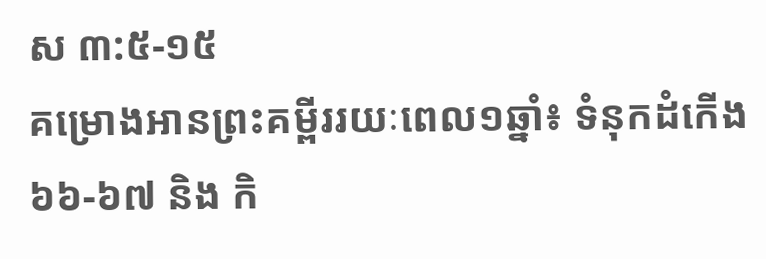ស ៣:៥-១៥
គម្រោងអានព្រះគម្ពីររយៈពេល១ឆ្នាំ៖ ទំនុកដំកើង ៦៦-៦៧ និង កិ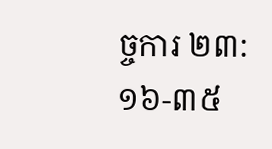ច្ចការ ២៣:១៦-៣៥